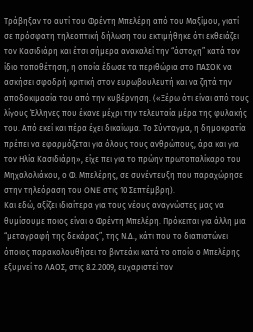Τράβηξαν το αυτί του Φρέντη Μπελέρη από του Μαξίμου, γιατί σε πρόσφατη τηλεοπτική δήλωση του εκτιμήθηκε ότι εκθειάζει τον Κασιδιάρη και έτσι σήμερα ανακαλεί την “άστοχη” κατά τον ίδιο τοποθέτηση, η οποία έδωσε τα περιθώρια στο ΠΑΣΟΚ να ασκήσει σφοδρή κριτική στον ευρωβουλευτή και να ζητά την αποδοκιμασία του από την κυβέρνηση. («Ξέρω ότι είναι από τους λίγους Έλληνες που έκανε μέχρι την τελευταία μέρα της φυλακής του. Από εκεί και πέρα έχει δικαίωμα. Το Σύνταγμα, η δημοκρατία πρέπει να εφαρμόζεται για όλους τους ανθρώπους, άρα και για τον Ηλία Κασιδιάρη», είχε πει για το πρώην πρωτοπαλίκαρο του Μηχαλολιάκου, ο Φ. Μπελέρης, σε συνέντευξη που παραχώρησε στην τηλεόραση του ONE στις 10 Σεπτέμβρη).
Και εδώ, αξίζει ιδιαίτερα για τους νέους αναγνώστες μας να θυμίσουμε ποιος είναι ο Φρέντη Μπελέρη. Πρόκειται για άλλη μια “μεταγραφή της δεκάρας”, της Ν.Δ., κάτι που το διαπιστώνει όποιος παρακολουθήσει το βιντεάκι κατά το οποίο ο Μπελέρης εξυμνεί το ΛΑΟΣ, στις 8.2.2009, ευχαριστεί τον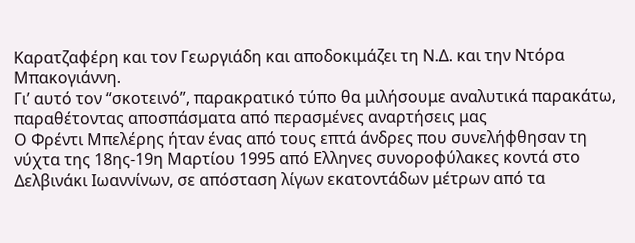Καρατζαφέρη και τον Γεωργιάδη και αποδοκιμάζει τη Ν.Δ. και την Ντόρα Μπακογιάννη.
Γι’ αυτό τον “σκοτεινό”, παρακρατικό τύπο θα μιλήσουμε αναλυτικά παρακάτω, παραθέτοντας αποσπάσματα από περασμένες αναρτήσεις μας
Ο Φρέντι Μπελέρης ήταν ένας από τους επτά άνδρες που συνελήφθησαν τη νύχτα της 18ης-19η Μαρτίου 1995 από Ελληνες συνοροφύλακες κοντά στο Δελβινάκι Ιωαννίνων, σε απόσταση λίγων εκατοντάδων μέτρων από τα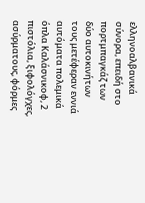ελληνοαλβανικά σύνορα, επειδή στο πορτμπαγκάζ των δύο αυτοκινήτων τους μετέφεραν εννιά αυτόματα πολεμικά όπλα Καλάσνικοφ, 2 πιστόλια, ξιφολόγχες, ασύρματους, φόρμες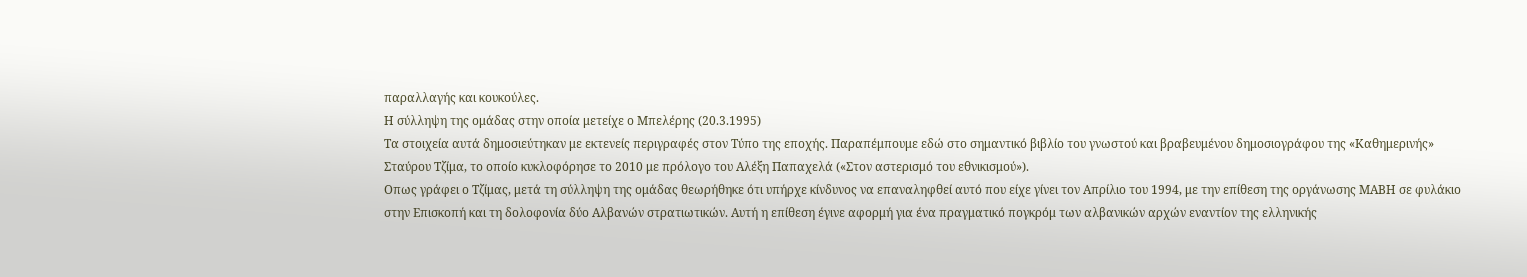παραλλαγής και κουκούλες.
Η σύλληψη της ομάδας στην οποία μετείχε ο Μπελέρης (20.3.1995)
Τα στοιχεία αυτά δημοσιεύτηκαν με εκτενείς περιγραφές στον Τύπο της εποχής. Παραπέμπουμε εδώ στο σημαντικό βιβλίο του γνωστού και βραβευμένου δημοσιογράφου της «Καθημερινής» Σταύρου Τζίμα, το οποίο κυκλοφόρησε το 2010 με πρόλογο του Αλέξη Παπαχελά («Στον αστερισμό του εθνικισμού»).
Οπως γράφει ο Τζίμας, μετά τη σύλληψη της ομάδας θεωρήθηκε ότι υπήρχε κίνδυνος να επαναληφθεί αυτό που είχε γίνει τον Απρίλιο του 1994, με την επίθεση της οργάνωσης ΜΑΒΗ σε φυλάκιο στην Επισκοπή και τη δολοφονία δύο Αλβανών στρατιωτικών. Αυτή η επίθεση έγινε αφορμή για ένα πραγματικό πογκρόμ των αλβανικών αρχών εναντίον της ελληνικής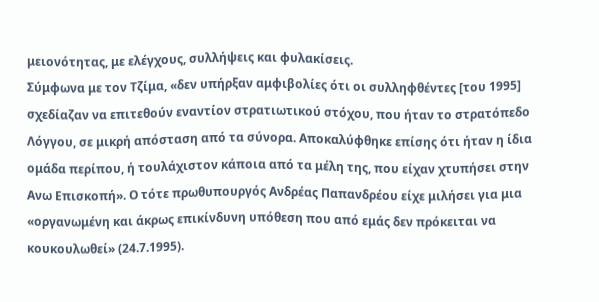μειονότητας, με ελέγχους, συλλήψεις και φυλακίσεις.
Σύμφωνα με τον Τζίμα, «δεν υπήρξαν αμφιβολίες ότι οι συλληφθέντες [του 1995] σχεδίαζαν να επιτεθούν εναντίον στρατιωτικού στόχου, που ήταν το στρατόπεδο Λόγγου, σε μικρή απόσταση από τα σύνορα. Αποκαλύφθηκε επίσης ότι ήταν η ίδια ομάδα περίπου, ή τουλάχιστον κάποια από τα μέλη της, που είχαν χτυπήσει στην Ανω Επισκοπή». Ο τότε πρωθυπουργός Ανδρέας Παπανδρέου είχε μιλήσει για μια «οργανωμένη και άκρως επικίνδυνη υπόθεση που από εμάς δεν πρόκειται να κουκουλωθεί» (24.7.1995).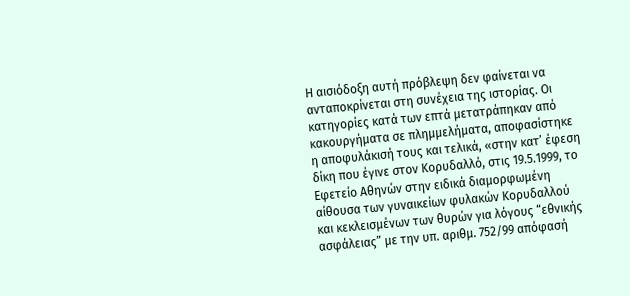Η αισιόδοξη αυτή πρόβλεψη δεν φαίνεται να ανταποκρίνεται στη συνέχεια της ιστορίας. Οι κατηγορίες κατά των επτά μετατράπηκαν από κακουργήματα σε πλημμελήματα, αποφασίστηκε η αποφυλάκισή τους και τελικά, «στην κατ’ έφεση δίκη που έγινε στον Κορυδαλλό, στις 19.5.1999, το Εφετείο Αθηνών στην ειδικά διαμορφωμένη αίθουσα των γυναικείων φυλακών Κορυδαλλού και κεκλεισμένων των θυρών για λόγους “εθνικής ασφάλειας” με την υπ. αριθμ. 752/99 απόφασή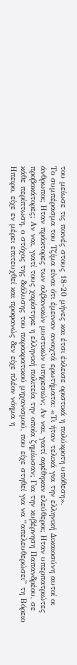του μείωσε τις ποινές στους 18-20 μήνες και έτσι έκλεισε οριστικά η πολύκροτη υπόθεση».
Το συμπέρασμα του Τζίμα είναι ότι έμειναν ανοιχτά ερωτήματα: «Τι ήταν τελικά για την ελληνική Δικαιοσύνη αυτοί οι άνθρωποι; Ηταν πράκτορες των αλβανικών μυστικών υπηρεσιών; Αν ναι, γιατί αφέθηκαν ελεύθεροι; Ηταν υπερπατριώτες προβοκάτορες; Αν ναι, γιατί τους χαρίστηκε η ελληνική πολιτεία την οποία ζημίωσαν; Για την κυβέρνηση Παπανδρέου, σε κάθε περίπτωση, ο στόχος της διάλυσης του παρακρατικού μηχανισμού, που είχε στηθεί για να “απελευθερώσει” τη Βόρειο Ηπειρο, είχε εν μέρει επιτευχθεί και προφανώς δεν είχε πλέον νόημα η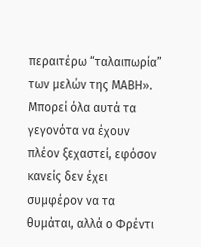περαιτέρω “ταλαιπωρία” των μελών της ΜΑΒΗ».
Μπορεί όλα αυτά τα γεγονότα να έχουν πλέον ξεχαστεί, εφόσον κανείς δεν έχει συμφέρον να τα θυμάται, αλλά ο Φρέντι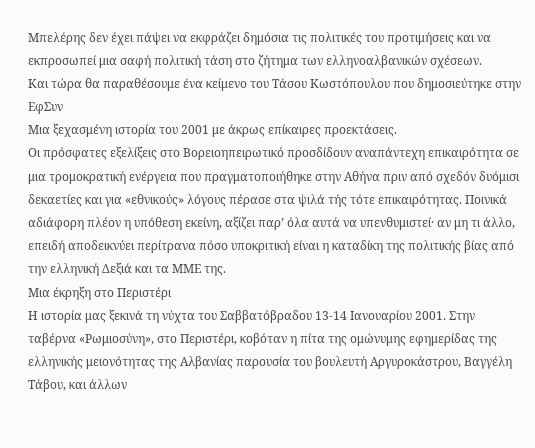Μπελέρης δεν έχει πάψει να εκφράζει δημόσια τις πολιτικές του προτιμήσεις και να εκπροσωπεί μια σαφή πολιτική τάση στο ζήτημα των ελληνοαλβανικών σχέσεων.
Και τώρα θα παραθέσουμε ένα κείμενο του Τάσου Κωστόπουλου που δημοσιεύτηκε στην ΕφΣυν
Μια ξεχασμένη ιστορία του 2001 με άκρως επίκαιρες προεκτάσεις.
Οι πρόσφατες εξελίξεις στο Βορειοηπειρωτικό προσδίδουν αναπάντεχη επικαιρότητα σε μια τρομοκρατική ενέργεια που πραγματοποιήθηκε στην Αθήνα πριν από σχεδόν δυόμισι δεκαετίες και για «εθνικούς» λόγους πέρασε στα ψιλά τής τότε επικαιρότητας. Ποινικά αδιάφορη πλέον η υπόθεση εκείνη, αξίζει παρ’ όλα αυτά να υπενθυμιστεί· αν μη τι άλλο, επειδή αποδεικνύει περίτρανα πόσο υποκριτική είναι η καταδίκη της πολιτικής βίας από την ελληνική Δεξιά και τα ΜΜΕ της.
Μια έκρηξη στο Περιστέρι
Η ιστορία μας ξεκινά τη νύχτα του Σαββατόβραδου 13-14 Ιανουαρίου 2001. Στην ταβέρνα «Ρωμιοσύνη», στο Περιστέρι, κοβόταν η πίτα της ομώνυμης εφημερίδας της ελληνικής μειονότητας της Αλβανίας παρουσία του βουλευτή Αργυροκάστρου, Βαγγέλη Τάβου, και άλλων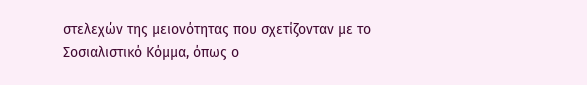στελεχών της μειονότητας που σχετίζονταν με το Σοσιαλιστικό Κόμμα, όπως ο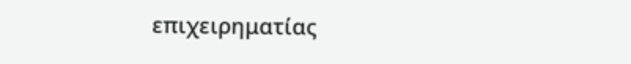επιχειρηματίας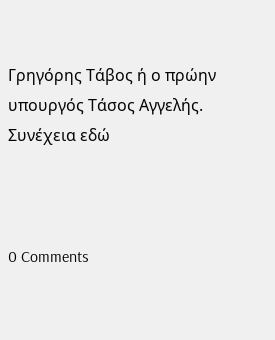Γρηγόρης Τάβος ή ο πρώην υπουργός Τάσος Αγγελής. Συνέχεια εδώ



0 Comments